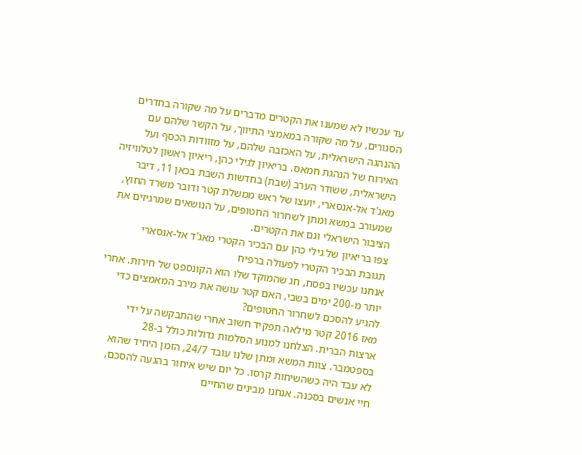עד עכשיו לא שמענו את הקטרים מדברים על מה שקורה בחדרים הסגורים, על מה שקורה במאמצי התיווך, על הקשר שלהם עם ההנהגה הישראלית, על האכזבה שלהם, על מזוודות הכסף ועל האירוח של הנהגת חמאס. בריאיון לגילי כהן, ריאיון ראשון לטלוויזיה הישראלית, ששודר הערב (שבת) בחדשות השבת בכאן 11, דיבר מאג'ד אל-אנסארי, יועצו של ראש ממשלת קטר ודובר משרד החוץ, שמעורב במשא ומתן לשחרור החטופים, על הנושאים שמרגיזים את הציבור הישראלי וגם את הקטרים.
צפו בריאיון של גילי כהן עם הבכיר הקטרי מאג'ד אל-אנסארי
תגובת הבכיר הקטרי לפעולה ברפיח
אנחנו עכשיו בפסח, חג שהמוקד שלו הוא הקונספט של חירות. אחרי יותר מ-200 ימים בשבי, האם קטר עושה את מירב המאמצים כדי להגיע להסכם לשחרור החטופים?
מאז 2016 קטר מילאה תפקיד חשוב אחרי שהתבקשה על ידי ארצות הברית. הצלחנו למנוע הסלמות גדולות כולל ב-28 בספטמבר. צוות המשא ומתן שלנו עובד 24/7, הזמן היחיד שהוא לא עבד היה כשהשיחות קרסו. כל יום שיש איחור בהגעה להסכם, חיי אנשים בסכנה. אנחנו מבינים שהחיים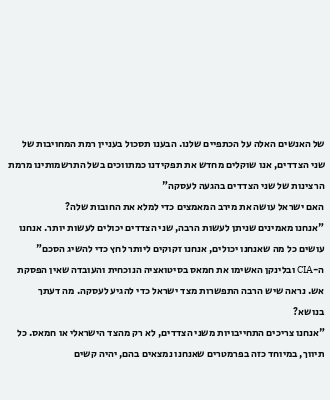של האנשים האלה על הכתפיים שלנו. הבענו תסכול בעניין רמת המחויבות של שני הצדדים, אנו שוקלים מחדש את תפקידנו כמתווכים בשל התרשמותינו מרמת הרצינות של שני הצדדים בהגעה לעסקה"
האם ישראל עושה את מירב המאמצים כדי למלא את החובות שלה?
"אנחנו מאמינים שניתן לעשות הרבה, שני הצדדים יכולים לעשות יותר. אנחנו עושים כל מה שאנחנו יכולים, אנחנו זקוקים ליותר לחץ כדי להשיג הסכם"
ה-CIA ובלינקן האשימו את חמאס בסיטואציה הנוכחית והעובדה שאין הפסקת אש. נראה שיש הרבה התפשרות מצד ישראל כדי להגיע לעסקה. מה דעתך בנושא?
"אנחנו צריכים התחייבויות משני הצדדים, לא רק מהצד הישראלי או חמאס. כל תיווך, במיוחד כזה בפרמטרים שאנחנו נמצאים בהם, יהיה קשים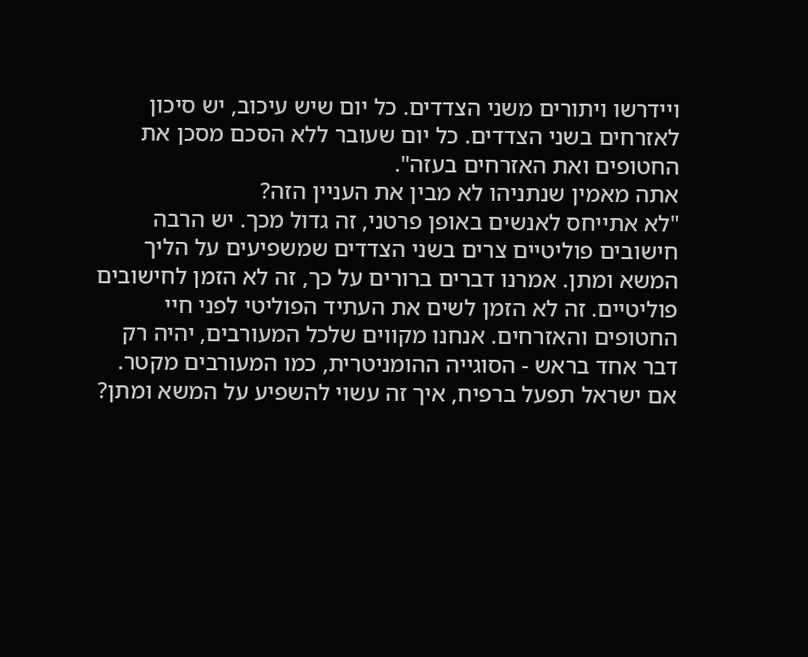ויידרשו ויתורים משני הצדדים. כל יום שיש עיכוב, יש סיכון לאזרחים בשני הצדדים. כל יום שעובר ללא הסכם מסכן את החטופים ואת האזרחים בעזה".
אתה מאמין שנתניהו לא מבין את העניין הזה?
"לא אתייחס לאנשים באופן פרטני, זה גדול מכך. יש הרבה חישובים פוליטיים צרים בשני הצדדים שמשפיעים על הליך המשא ומתן. אמרנו דברים ברורים על כך, זה לא הזמן לחישובים פוליטיים. זה לא הזמן לשים את העתיד הפוליטי לפני חיי החטופים והאזרחים. אנחנו מקווים שלכל המעורבים, יהיה רק דבר אחד בראש - הסוגייה ההומניטרית, כמו המעורבים מקטר.
אם ישראל תפעל ברפיח, איך זה עשוי להשפיע על המשא ומתן?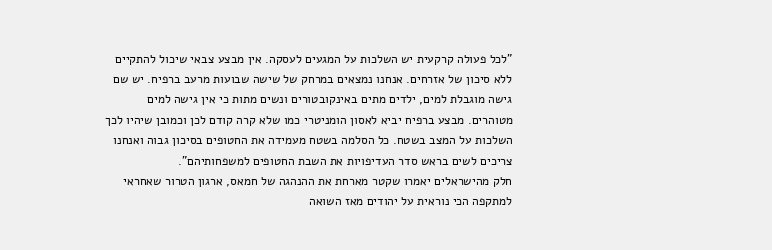"לכל פעולה קרקעית יש השלכות על המגעים לעסקה. אין מבצע צבאי שיכול להתקיים ללא סיכון של אזרחים. אנחנו נמצאים במרחק של שישה שבועות מרעב ברפיח. יש שם גישה מוגבלת למים, ילדים מתים באינקובטורים ונשים מתות כי אין גישה למים מטוהרים. מבצע ברפיח יביא לאסון הומניטרי כמו שלא קרה קודם לכן וכמובן שיהיו לכך השלכות על המצב בשטח. כל הסלמה בשטח מעמידה את החטופים בסיכון גבוה ואנחנו צריכים לשים בראש סדר העדיפויות את השבת החטופים למשפחותיהם".
חלק מהישראלים יאמרו שקטר מארחת את ההנהגה של חמאס, ארגון הטרור שאחראי למתקפה הכי נוראית על יהודים מאז השואה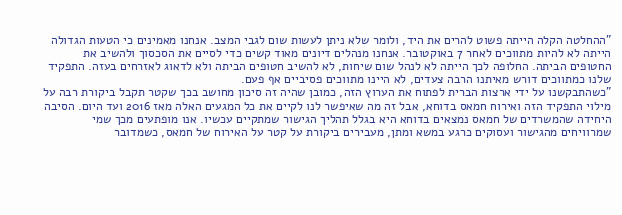"ההחלטה הקלה הייתה פשוט להרים את היד, ולומר שלא ניתן לעשות שום לגבי המצב. אנחנו מאמינים כי הטעות הגדולה הייתה לא להיות מתווכים לאחר 7 באוקטובר. אנחנו מנהלים דיונים מאוד קשים כדי לסיים את הסכסוך ולהשיב את החטופים הביתה. החלופה לכך הייתה לא לנהל שום שיחות, לא להשיב חטופים הביתה ולא לדאוג לאזרחים בעזה. התפקיד שלנו כמתווכים דורש מאיתנו הרבה צעדים, לא היינו מתווכים פסיביים אף פעם.
"כשהתבקשנו על ידי ארצות הברית לפתוח את הערוץ הזה, כמובן שהיה זה סיכון מחושב בכך שקטר תקבל ביקורת רבה על מילוי התפקיד הזה ואירוח חמאס בדוחא, אבל זה מה שאיפשר לנו לקיים את כל המגעים האלה מאז 2016 ועד היום. הסיבה היחידה שהמשרדים של חמאס נמצאים בדוחא היא בגלל תהליך הגישור שמתקיים עכשיו. אנו מופתעים מכך שמי שמרוויחים מהגישור ועסוקים כרגע במשא ומתן, מעבירים ביקורת על קטר על האירוח של חמאס, כשמדובר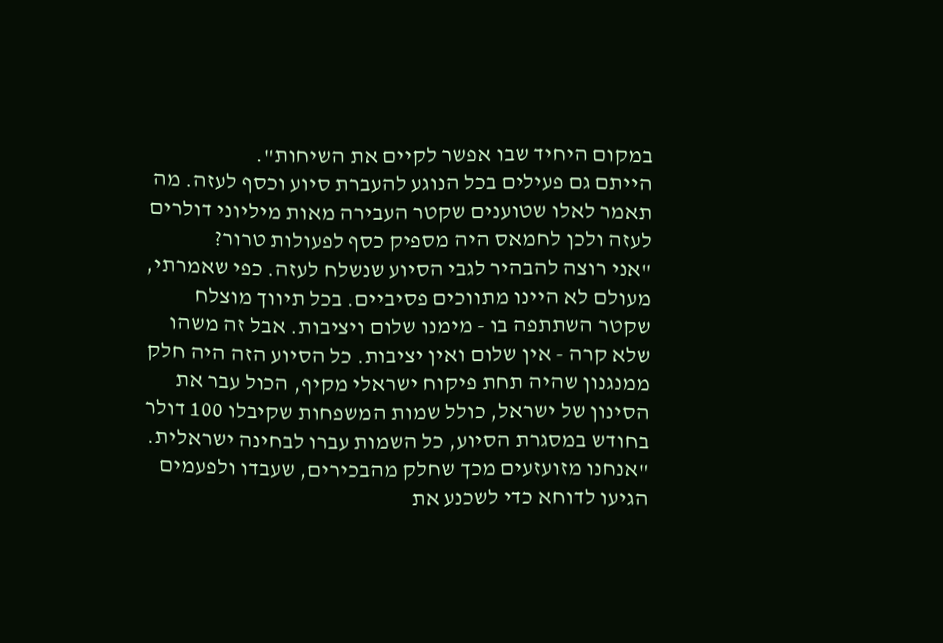במקום היחיד שבו אפשר לקיים את השיחות".
הייתם גם פעילים בכל הנוגע להעברת סיוע וכסף לעזה. מה תאמר לאלו שטוענים שקטר העבירה מאות מיליוני דולרים לעזה ולכן לחמאס היה מספיק כסף לפעולות טרור?
"אני רוצה להבהיר לגבי הסיוע שנשלח לעזה. כפי שאמרתי, מעולם לא היינו מתווכים פסיביים. בכל תיווך מוצלח שקטר השתתפה בו - מימנו שלום ויציבות. אבל זה משהו שלא קרה - אין שלום ואין יציבות. כל הסיוע הזה היה חלק ממנגנון שהיה תחת פיקוח ישראלי מקיף, הכול עבר את הסינון של ישראל, כולל שמות המשפחות שקיבלו 100 דולר בחודש במסגרת הסיוע, כל השמות עברו לבחינה ישראלית.
"אנחנו מזועזעים מכך שחלק מהבכירים, שעבדו ולפעמים הגיעו לדוחא כדי לשכנע את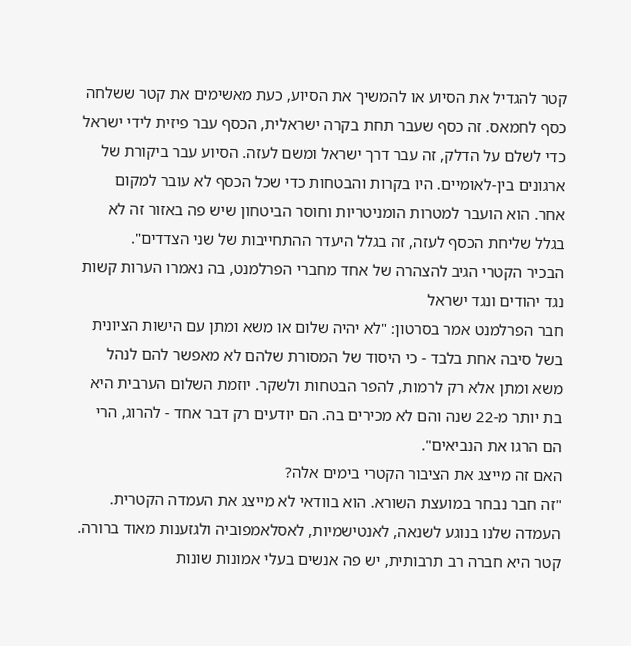קטר להגדיל את הסיוע או להמשיך את הסיוע, כעת מאשימים את קטר ששלחה כסף לחמאס. זה כסף שעבר תחת בקרה ישראלית, הכסף עבר פיזית לידי ישראל כדי לשלם על הדלק, זה עבר דרך ישראל ומשם לעזה. הסיוע עבר ביקורת של ארגונים בין-לאומיים. היו בקרות והבטחות כדי שכל הכסף לא עובר למקום אחר. הוא הועבר למטרות הומניטריות וחוסר הביטחון שיש פה באזור זה לא בגלל שליחת הכסף לעזה, זה בגלל היעדר ההתחייבות של שני הצדדים".
הבכיר הקטרי הגיב להצהרה של אחד מחברי הפרלמנט, בה נאמרו הערות קשות נגד יהודים ונגד ישראל
חבר הפרלמנט אמר בסרטון: "לא יהיה שלום או משא ומתן עם הישות הציונית בשל סיבה אחת בלבד - כי היסוד של המסורת שלהם לא מאפשר להם לנהל משא ומתן אלא רק לרמות, להפר הבטחות ולשקר. יוזמת השלום הערבית היא בת יותר מ-22 שנה והם לא מכירים בה. הם יודעים רק דבר אחד - להרוג, הרי הם הרגו את הנביאים".
האם זה מייצג את הציבור הקטרי בימים אלה?
"זה חבר נבחר במועצת השורא. הוא בוודאי לא מייצג את העמדה הקטרית. העמדה שלנו בנוגע לשנאה, לאנטישמיות, לאסלאמפוביה ולגזענות מאוד ברורה. קטר היא חברה רב תרבותית, יש פה אנשים בעלי אמונות שונות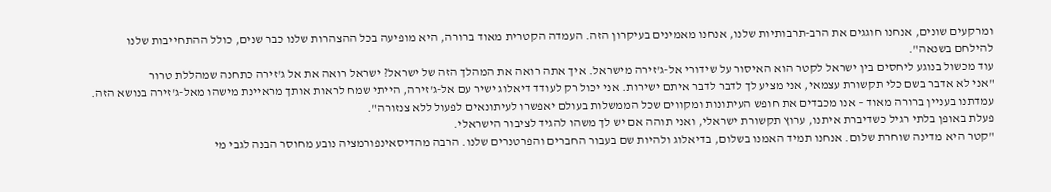ומרקעים שונים, אנחנו חוגגים את הרב-תרבותיות שלנו, אנחנו מאמינים בעיקרון הזה. העמדה הקטרית מאוד ברורה, היא מופיעה בכל ההצהרות שלנו כבר שנים, כולל ההתחייבות שלנו להילחם בשנאה".
עוד מכשול בנוגע ליחסים בין ישראל לקטר הוא האיסור על שידורי אל-ג'זירה מישראל. איך אתה רואה את המהלך הזה של ישראל? ישראל רואה את אל ג'זירה כתחנה שמהללת טרור
"אני לא אדבר בשם כלי תקשורת עצמאי, אני מציע לך לדבר לדבר איתם ישירות. אני יכול רק לעודד דיאלוג ישיר עם אל-ג'זירה, הייתי שמח לראות אותך מראיינת מישהו מאל-ג'זירה בנושא הזה. עמדתנו בעניין ברורה מאוד – אנו מכבדים את חופש העיתונות ומקווים שכל הממשלות בעולם יאפשרו לעיתונאים לפעול ללא צנזורה".
פעלת באופן בלתי רגיל כשדיברת איתנו, ערוץ תקשורת ישראלי, ואני תוהה אם יש לך משהו להגיד לציבור הישראלי.
"קטר היא מדינה שוחרת שלום. אנחנו תמיד האמנו בשלום, בדיאלוג ולהיות שם בעבור החברים והפרטנרים שלנו. הרבה מהדיסאינפורמציה נובע מחוסר הבנה לגבי מי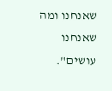שאנחנו ומה שאנחנו עושים".